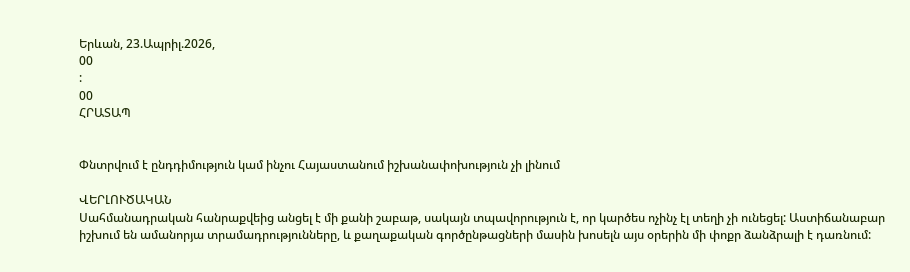Երևան, 23.Ապրիլ.2026,
00
:
00
ՀՐԱՏԱՊ


Փնտրվում է ընդդիմություն կամ ինչու Հայաստանում իշխանափոխություն չի լինում

ՎԵՐԼՈՒԾԱԿԱՆ
Սահմանադրական հանրաքվեից անցել է մի քանի շաբաթ, սակայն տպավորություն է, որ կարծես ոչինչ էլ տեղի չի ունեցել: Աստիճանաբար իշխում են ամանորյա տրամադրությունները, և քաղաքական գործընթացների մասին խոսելն այս օրերին մի փոքր ձանձրալի է դառնում: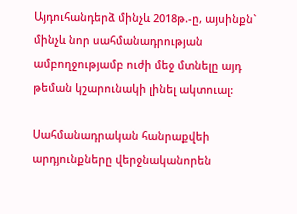Այդուհանդերձ մինչև 2018թ.-ը, այսինքն` մինչև նոր սահմանադրության ամբողջությամբ ուժի մեջ մտնելը այդ թեման կշարունակի լինել ակտուալ:

Սահմանադրական հանրաքվեի արդյունքները վերջնականորեն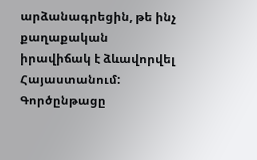արձանագրեցին, թե ինչ քաղաքական իրավիճակ է ձևավորվել Հայաստանում: Գործընթացը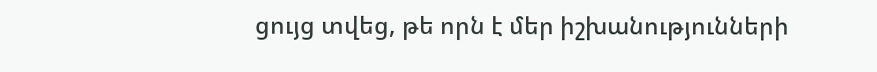ցույց տվեց, թե որն է մեր իշխանությունների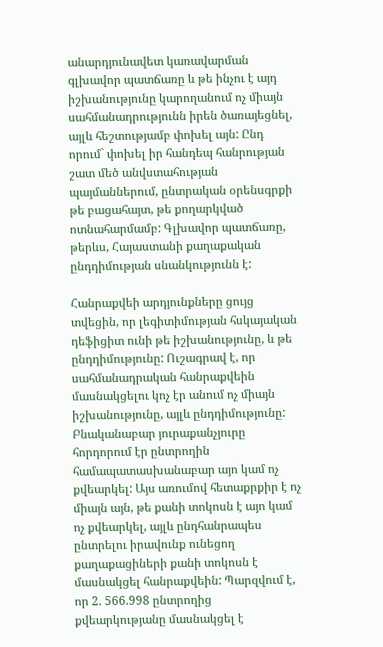անարդյունավետ կառավարման գլխավոր պատճառը և թե ինչու է այդ իշխանությունը կարողանում ոչ միայն սահմանադրությունն իրեն ծառայեցնել, այլև հեշտությամբ փոխել այն: Ընդ որում` փոխել իր հանդեպ հանրության շատ մեծ անվստահության պայմաններում, ընտրական օրենսգրքի թե բացահայտ, թե քողարկված ոտնահարմամբ: Գլխավոր պատճառը, թերևս, Հայաստանի քաղաքական ընդդիմության սնանկությունն է:

Հանրաքվեի արդյունքները ցույց տվեցին, որ լեգիտիմության հսկայական դեֆիցիտ ունի թե իշխանությունը, և թե ընդդիմությունը: Ուշագրավ է, որ սահմանադրական հանրաքվեին մասնակցելու կոչ էր անում ոչ միայն իշխանությունը, այլև ընդդիմությունը: Բնականաբար յուրաքանչյուրը հորդորում էր ընտրողին համապատասխանաբար այո կամ ոչ քվեարկել: Այս առումով հետաքրքիր է ոչ միայն այն, թե քանի տոկոսն է այո կամ ոչ քվեարկել, այլև ընդհանրապես ընտրելու իրավունք ունեցող քաղաքացիների քանի տոկոսն է մասնակցել հանրաքվեին: Պարզվում է, որ 2. 566.998 ընտրողից քվեարկությանը մասնակցել է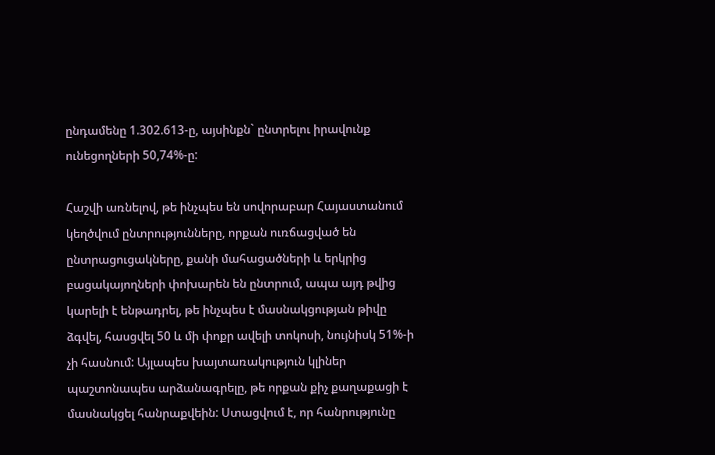ընդամենը 1.302.613-ը, այսինքն` ընտրելու իրավունք ունեցողների 50,74%-ը:

Հաշվի առնելով, թե ինչպես են սովորաբար Հայաստանում կեղծվում ընտրությունները, որքան ուռճացված են ընտրացուցակները, քանի մահացածների և երկրից բացակայողների փոխարեն են ընտրում, ապա այդ թվից կարելի է ենթադրել, թե ինչպես է մասնակցության թիվը ձգվել, հասցվել 50 և մի փոքր ավելի տոկոսի, նույնիսկ 51%-ի չի հասնում: Այլապես խայտառակություն կլիներ պաշտոնապես արձանագրելը, թե որքան քիչ քաղաքացի է մասնակցել հանրաքվեին: Ստացվում է, որ հանրությունը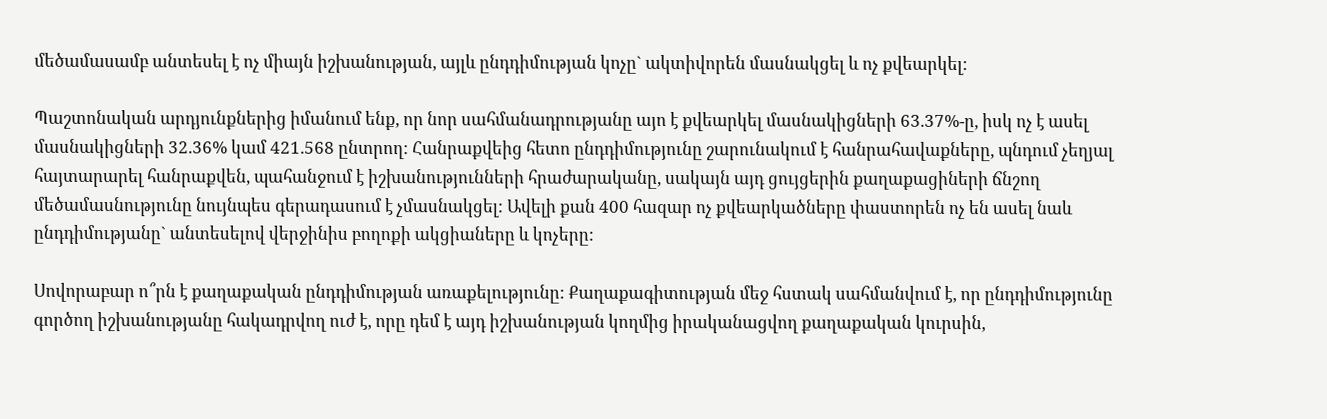մեծամասամբ անտեսել է ոչ միայն իշխանության, այլև ընդդիմության կոչը` ակտիվորեն մասնակցել և ոչ քվեարկել:

Պաշտոնական արդյունքներից իմանում ենք, որ նոր սահմանադրությանը այո է քվեարկել մասնակիցների 63.37%-ը, իսկ ոչ է ասել մասնակիցների 32.36% կամ 421.568 ընտրող: Հանրաքվեից հետո ընդդիմությունը շարունակում է հանրահավաքները, պնդում չեղյալ հայտարարել հանրաքվեն, պահանջում է իշխանությունների հրաժարականը, սակայն այդ ցույցերին քաղաքացիների ճնշող մեծամասնությունը նույնպես գերադասում է չմասնակցել: Ավելի քան 400 հազար ոչ քվեարկածները փաստորեն ոչ են ասել նաև ընդդիմությանը` անտեսելով վերջինիս բողոքի ակցիաները և կոչերը:

Սովորաբար ո՞րն է քաղաքական ընդդիմության առաքելությունը: Քաղաքագիտության մեջ հստակ սահմանվում է, որ ընդդիմությունը գործող իշխանությանը հակադրվող ուժ է, որը դեմ է այդ իշխանության կողմից իրականացվող քաղաքական կուրսին,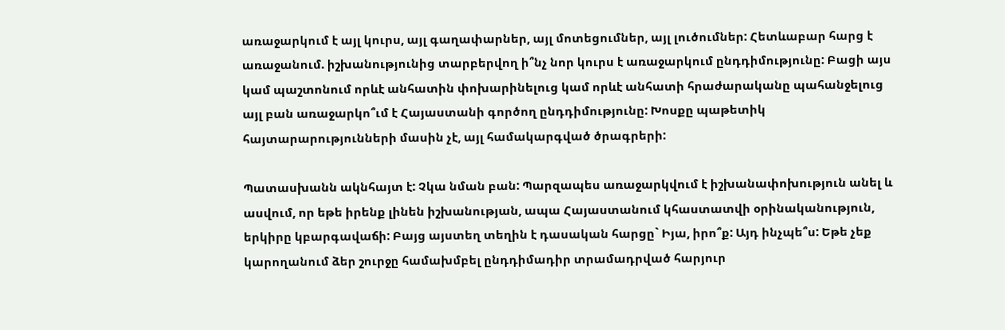առաջարկում է այլ կուրս, այլ գաղափարներ, այլ մոտեցումներ, այլ լուծումներ: Հետևաբար հարց է առաջանում. իշխանությունից տարբերվող ի՞նչ նոր կուրս է առաջարկում ընդդիմությունը: Բացի այս կամ պաշտոնում որևէ անհատին փոխարինելուց կամ որևէ անհատի հրաժարականը պահանջելուց այլ բան առաջարկո՞ւմ է Հայաստանի գործող ընդդիմությունը: Խոսքը պաթետիկ հայտարարությունների մասին չէ, այլ համակարգված ծրագրերի:

Պատասխանն ակնհայտ է: Չկա նման բան: Պարզապես առաջարկվում է իշխանափոխություն անել և ասվում, որ եթե իրենք լինեն իշխանության, ապա Հայաստանում կհաստատվի օրինականություն, երկիրը կբարգավաճի: Բայց այստեղ տեղին է դասական հարցը` Իյա, իրո՞ք: Այդ ինչպե՞ս: Եթե չեք կարողանում ձեր շուրջը համախմբել ընդդիմադիր տրամադրված հարյուր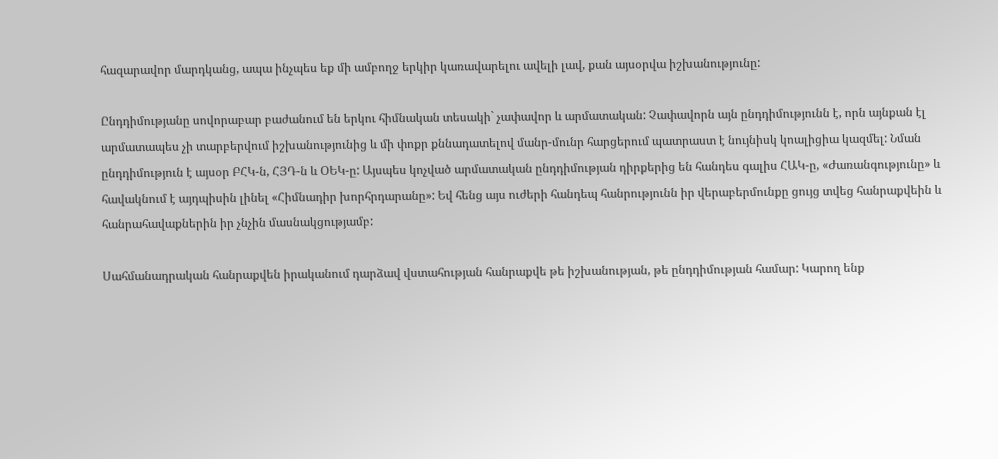հազարավոր մարդկանց, ապա ինչպես եք մի ամբողջ երկիր կառավարելու ավելի լավ, քան այսօրվա իշխանությունը:

Ընդդիմությանը սովորաբար բաժանում են երկու հիմնական տեսակի` չափավոր և արմատական: Չափավորն այն ընդդիմությունն է, որն այնքան էլ արմատապես չի տարբերվում իշխանությունից և մի փոքր քննադատելով մանր-մունր հարցերում պատրաստ է նույնիսկ կոալիցիա կազմել: Նման ընդդիմություն է այսօր ԲՀԿ-ն, ՀՅԴ-ն և ՕԵԿ-ը: Այսպես կոչված արմատական ընդդիմության դիրքերից են հանդես գալիս ՀԱԿ-ը, «Ժառանգությունը» և հավակնում է այդպիսին լինել «Հիմնադիր խորհրդարանը»: Եվ հենց այս ուժերի հանդեպ հանրությունն իր վերաբերմունքը ցույց տվեց հանրաքվեին և հանրահավաքներին իր չնչին մասնակցությամբ:

Սահմանադրական հանրաքվեն իրականում դարձավ վստահության հանրաքվե թե իշխանության, թե ընդդիմության համար: Կարող ենք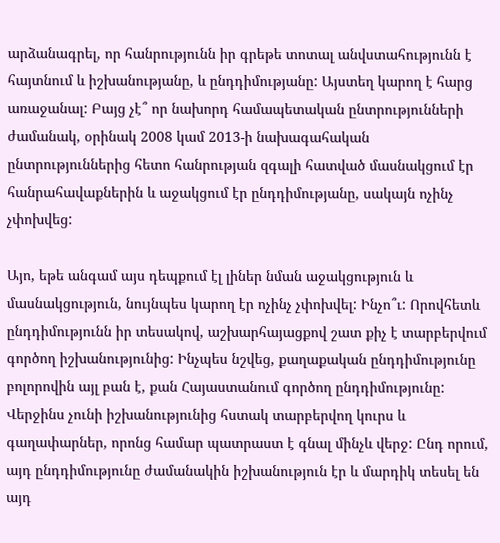արձանագրել, որ հանրությունն իր գրեթե տոտալ անվստահությունն է հայտնում և իշխանությանը, և ընդդիմությանը: Այստեղ կարող է հարց առաջանալ: Բայց չէ՞ որ նախորդ համապետական ընտրությունների ժամանակ, օրինակ 2008 կամ 2013-ի նախագահական ընտրություններից հետո հանրության զգալի հատված մասնակցում էր հանրահավաքներին և աջակցում էր ընդդիմությանը, սակայն ոչինչ չփոխվեց:

Այո, եթե անգամ այս դեպքում էլ լիներ նման աջակցություն և մասնակցություն, նույնպես կարող էր ոչինչ չփոխվել: Ինչո՞ւ: Որովհետև ընդդիմությունն իր տեսակով, աշխարհայացքով շատ քիչ է տարբերվում գործող իշխանությունից: Ինչպես նշվեց, քաղաքական ընդդիմությունը բոլորովին այլ բան է, քան Հայաստանում գործող ընդդիմությունը: Վերջինս չունի իշխանությունից հստակ տարբերվող կուրս և գաղափարներ, որոնց համար պատրաստ է գնալ մինչև վերջ: Ընդ որում, այդ ընդդիմությունը ժամանակին իշխանություն էր և մարդիկ տեսել են այդ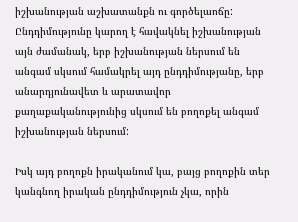իշխանության աշխատանքն ու գործելաոճը: Ընդդիմությունը կարող է հավակնել իշխանության այն ժամանակ, երբ իշխանության ներսում են անգամ սկսում համակրել այդ ընդդիմությանը, երբ անարդյունավետ և արատավոր քաղաքականությունից սկսում են բողոքել անգամ իշխանության ներսում:

Իսկ այդ բողոքն իրականում կա, բայց բողոքին տեր կանգնող իրական ընդդիմություն չկա, որին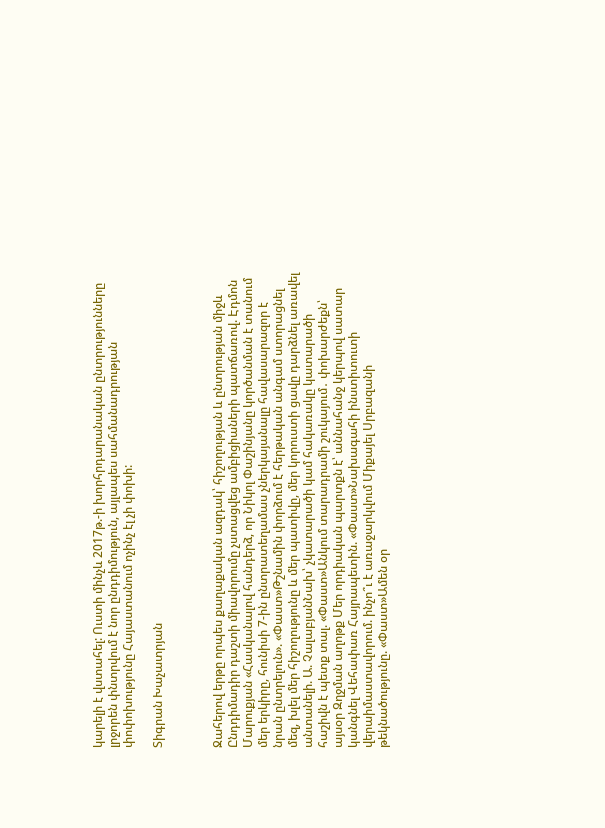կարելի է վստահել: Ուստի մինչև 2017թ.-ի խորհրդարանական ընտրությունները լրջորեն փնտրվում է նոր ընդդիմություն, այլապես սահմանադրության փոփոխությունը Հայաստանում ոչինչ էլ չի փոխի:

Տիգրան Խաչատրյան



Ջահերով երթը որպես քաղաքական ազդակ՝ հիշողության և ընտրության միջև Ընդդիմադիր դաշտի միավորումը չստացվեց ամբիցիաների պատճառով. Էդմոն Մարուքյան «Հասկանալով հանդերձ, որ Նիկոլ Փաշինյանը կործանման է տանում մեր երկիրը, հունիսի 7-ին ընտրատեղամաս չներկայանալը հավասարազոր է նրան ընտրելուն». «Փաստ»Թշնամին փորձում է հերթական անգամ ստորացնել մեզ, խլել մեր հիշողությունը և մեր պատիվը, մեր կորուստի ցավը դարձնել առավել անտանելի. Ա. ՉալաբյանՆախ՝ չկատարածի կամ հակառակը կատարածի հաշիվն է պետք տալ. «Փաստ»Անկում տարադրամի շուկայում․ փոխարժեքն՝ այսօր Զղջման աղոթք Մեր որդիական պարտքն է՝ աննահանջ կերպով սատար կանգնել Վեհափառ Հայրապետին. «Փաստ»Նախագահի ինստիտուտի վերաիմաստավորում. ինչո՞ւ է առաջարկվում Միքայել Սրբազանի թեկնածությունը. «Փաստ»Ամեն օր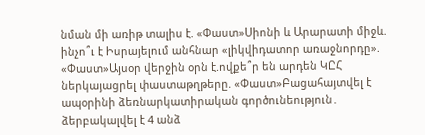նման մի առիթ տալիս է. «Փաստ»Սիոնի և Արարատի միջև. ինչո՞ւ է Իսրայելում անհնար «լիկվիդատոր առաջնորդը». «Փաստ»Այսօր վերջին օրն է.ովքե՞ր են արդեն ԿԸՀ ներկայացրել փաստաթղթերը. «Փաստ»Բացահայտվել է ապօրինի ձեռնարկատիրական գործունեություն․ ձերբակալվել է 4 անձ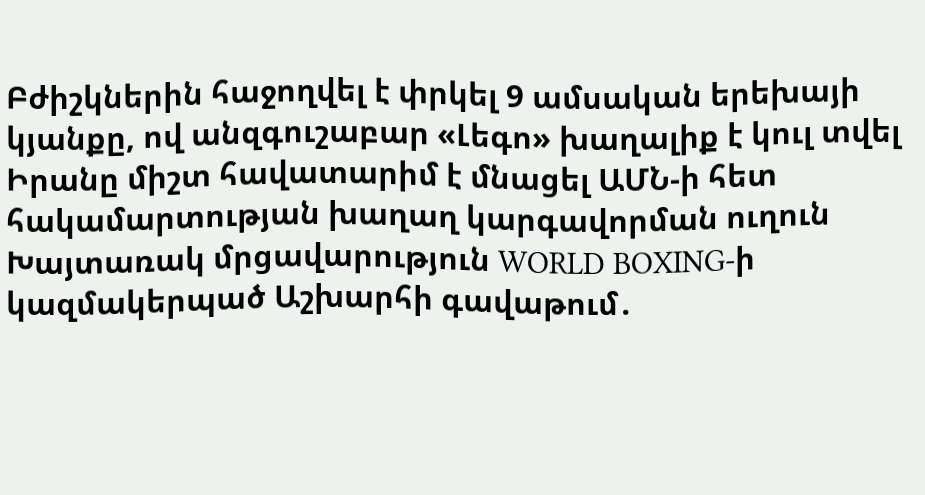Բժիշկներին հաջողվել է փրկել 9 ամսական երեխայի կյանքը, ով անզգուշաբար «Լեգո» խաղալիք է կուլ տվել Իրանը միշտ հավատարիմ է մնացել ԱՄՆ-ի հետ հակամարտության խաղաղ կարգավորման ուղուն Խայտառակ մրցավարություն WORLD BOXING-ի կազմակերպած Աշխարհի գավաթում․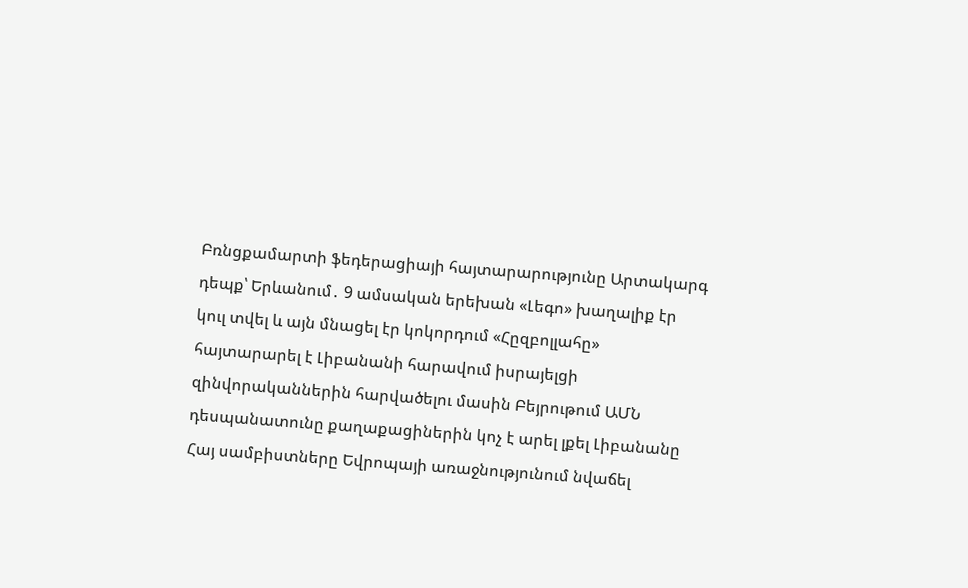Բռնցքամարտի ֆեդերացիայի հայտարարությունը Արտակարգ դեպք՝ Երևանում․ 9 ամսական երեխան «Լեգո» խաղալիք էր կուլ տվել և այն մնացել էր կոկորդում «Հըզբոլլահը» հայտարարել է Լիբանանի հարավում իսրայելցի զինվորականներին հարվածելու մասին Բեյրութում ԱՄՆ դեսպանատունը քաղաքացիներին կոչ է արել լքել Լիբանանը Հայ սամբիստները Եվրոպայի առաջնությունում նվաճել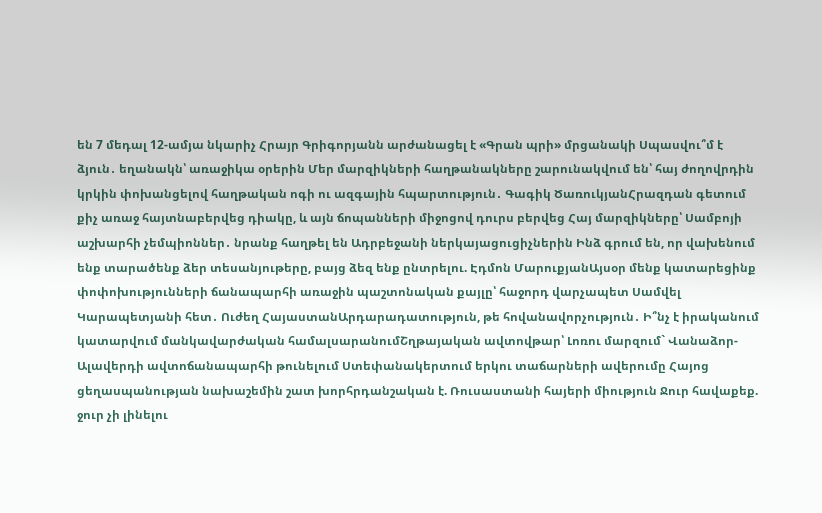են 7 մեդալ 12-ամյա նկարիչ Հրայր Գրիգորյանն արժանացել է «Գրան պրի» մրցանակի Սպասվու՞մ է ձյուն․ եղանակն՝ առաջիկա օրերին Մեր մարզիկների հաղթանակները շարունակվում են՝ հայ ժողովրդին կրկին փոխանցելով հաղթական ոգի ու ազգային հպարտություն․ Գագիկ ԾառուկյանՀրազդան գետում քիչ առաջ հայտնաբերվեց դիակը, և այն ճոպանների միջոցով դուրս բերվեց Հայ մարզիկները՝ Սամբոյի աշխարհի չեմպիոններ․ նրանք հաղթել են Ադրբեջանի ներկայացուցիչներին Ինձ գրում են, որ վախենում ենք տարածենք ձեր տեսանյութերը, բայց ձեզ ենք ընտրելու. Էդմոն ՄարուքյանԱյսօր մենք կատարեցինք փոփոխությունների ճանապարհի առաջին պաշտոնական քայլը՝ հաջորդ վարչապետ Սամվել Կարապետյանի հետ․ Ուժեղ ՀայաստանԱրդարադատություն, թե հովանավորչություն․ Ի՞նչ է իրականում կատարվում մանկավարժական համալսարանումՇղթայական ավտովթար՝ Լոռու մարզում` Վանաձոր-Ալավերդի ավտոճանապարհի թունելում Ստեփանակերտում երկու տաճարների ավերումը Հայոց ցեղասպանության նախաշեմին շատ խորհրդանշական է. Ռուսաստանի հայերի միություն Ջուր հավաքեք. ջուր չի լինելու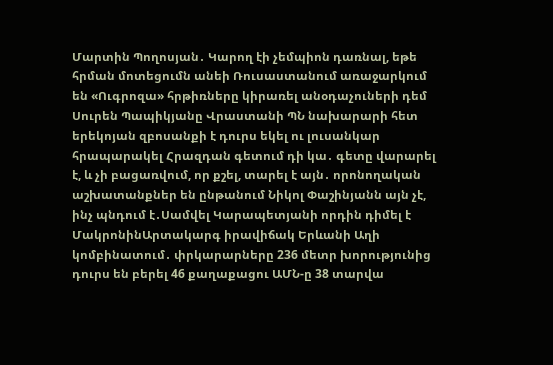Մարտին Պողոսյան․ Կարող էի չեմպիոն դառնալ, եթե հրման մոտեցումն անեի Ռուսաստանում առաջարկում են «Ուգրոզա» հրթիռները կիրառել անօդաչուների դեմ Սուրեն Պապիկյանը Վրաստանի ՊՆ նախարարի հետ երեկոյան զբոսանքի է դուրս եկել ու լուսանկար հրապարակել Հրազդան գետում դի կա․ գետը վարարել է, և չի բացառվում, որ քշել, տարել է այն․ որոնողական աշխատանքներ են ընթանում Նիկոլ Փաշինյանն այն չէ, ինչ պնդում է․Սամվել Կարապետյանի որդին դիմել է ՄակրոնինԱրտակարգ իրավիճակ Երևանի Աղի կոմբինատում․ փրկարարները 236 մետր խորությունից դուրս են բերել 46 քաղաքացու ԱՄՆ-ը 38 տարվա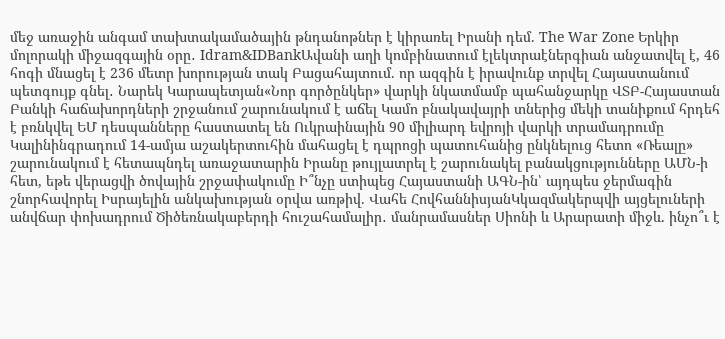մեջ առաջին անգամ տախտակամածային թնդանոթներ է կիրառել Իրանի դեմ. The War Zone Երկիր մոլորակի միջազգային օրը․ Idram&IDBankԱվանի աղի կոմբինատում էլեկտրաէներգիան անջատվել է, 46 հոգի մնացել է 236 մետր խորության տակ Բացահայտում. որ ազգին է իրավունք տրվել Հայաստանում պետգույք գնել․ Նարեկ Կարապետյան«Նոր գործընկեր» վարկի նկատմամբ պահանջարկը ՎՏԲ-Հայաստան Բանկի հաճախորդների շրջանում շարունակում է աճել Կամո բնակավայրի տներից մեկի տանիքում հրդեհ է բռնկվել ԵՄ դեսպանները հաստատել են Ուկրաինային 90 միլիարդ եվրոյի վարկի տրամադրումը Կալինինգրադում 14-ամյա աշակերտուհին մահացել է դպրոցի պատուհանից ընկնելուց հետո «Ռեալը» շարունակում է հետապնդել առաջատարին Իրանը թույլատրել է շարունակել բանակցությունները ԱՄՆ-ի հետ, եթե վերացվի ծովային շրջափակումը Ի՞նչը ստիպեց Հայաստանի ԱԳՆ-ին՝ այդպես ջերմագին շնորհավորել Իսրայելին անկախության օրվա առթիվ. Վահե ՀովհաննիսյանԿկազմակերպվի այցելուների անվճար փոխադրում Ծիծեռնակաբերդի հուշահամալիր․ մանրամասներ Սիոնի և Արարատի միջև. ինչո՞ւ է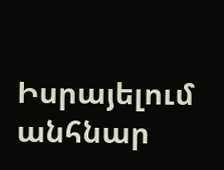Իսրայելում անհնար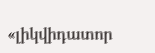«լիկվիդատոր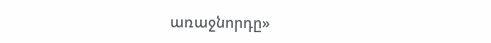առաջնորդը»